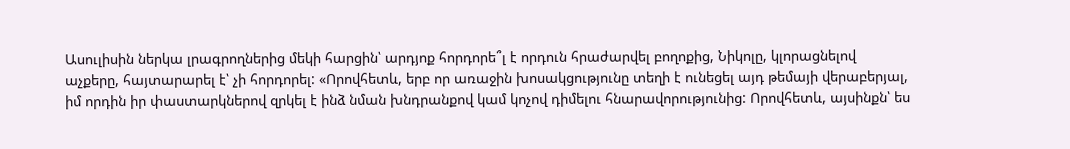Ասուլիսին ներկա լրագրողներից մեկի հարցին՝ արդյոք հորդորե՞լ է որդուն հրաժարվել բողոքից, Նիկոլը, կլորացնելով աչքերը, հայտարարել է՝ չի հորդորել: «Որովհետև, երբ որ առաջին խոսակցությունը տեղի է ունեցել այդ թեմայի վերաբերյալ, իմ որդին իր փաստարկներով զրկել է ինձ նման խնդրանքով կամ կոչով դիմելու հնարավորությունից: Որովհետև, այսինքն՝ ես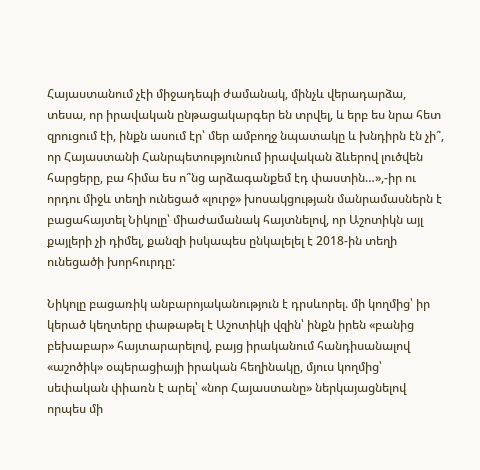Հայաստանում չէի միջադեպի ժամանակ, մինչև վերադարձա, տեսա, որ իրավական ընթացակարգեր են տրվել, և երբ ես նրա հետ զրուցում էի, ինքն ասում էր՝ մեր ամբողջ նպատակը և խնդիրն էն չի՞, որ Հայաստանի Հանրպետությունում իրավական ձևերով լուծվեն հարցերը, բա հիմա ես ո՞նց արձագանքեմ էդ փաստին…»,-իր ու որդու միջև տեղի ունեցած «լուրջ» խոսակցության մանրամասներն է բացահայտել Նիկոլը՝ միաժամանակ հայտնելով, որ Աշոտիկն այլ քայլերի չի դիմել, քանզի իսկապես ընկալելել է 2018-ին տեղի ունեցածի խորհուրդը:

Նիկոլը բացառիկ անբարոյականություն է դրսևորել. մի կողմից՝ իր կերած կեղտերը փաթաթել է Աշոտիկի վզին՝ ինքն իրեն «բանից բեխաբար» հայտարարելով, բայց իրականում հանդիսանալով «աշոծիկ» օպերացիայի իրական հեղինակը, մյուս կողմից՝ սեփական փիառն է արել՝ «նոր Հայաստանը» ներկայացնելով որպես մի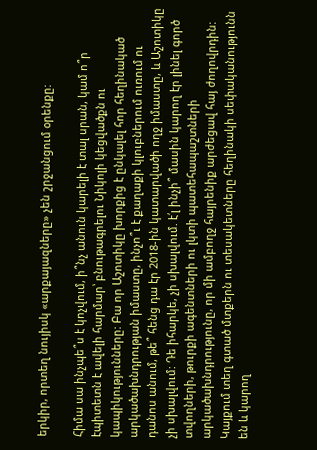երկիր, որտեղ նույիսկ «արքայազները» չեն շրջանցում օրենքը:

Հիմա սա ինչպե՞ս է կոչվում, ի՞նչ անուն կարելի է տալ սրան, կամ ո՞ր էպիտետն է ավելի հարմար՝ բնութագրելու Նիկոլի կեցվածքն ու կապիկությունները: Բա որ Աշոտիկը խորքից է ընկալել հոր հեղինակած արկածախնդրության իմաստը, ինչո՞ւ է քաղաքի կլուբներում ուռում ու դանոս անում, թե՞ հենց դա էր 2018-ին կատարվածի ողջ իմաստը, և Աշոտիկը չի սխալվում: Դե իհարկե, չի սխալվում. է՛լ ինչի՞ մասին կարող էր լինել գործ տվողների, թուրքի ագենտների ու լկտի պատեհապաշտների արկածախնդրությունը, որ մի ամբողջ հայրենիք արժեցավ հայ ժողովրդին:
Կայքում տեղ գտած մտքերն ու տեսակետները հեղինակի սեփականությունն են և կարող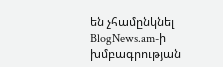են չհամընկնել BlogNews.am-ի խմբագրության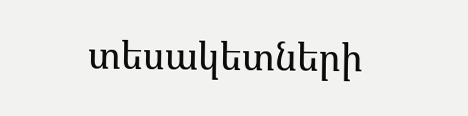տեսակետների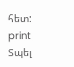հետ:
print Տպել